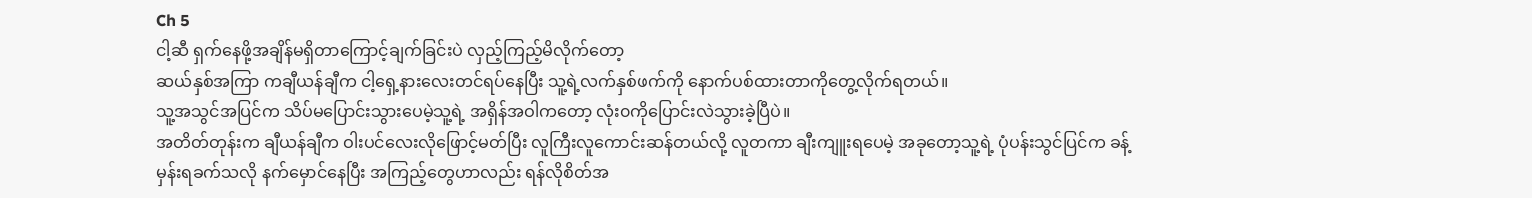Ch 5
ငါ့ဆီ ရှက်နေဖို့အချိန်မရှိတာကြောင့်ချက်ခြင်းပဲ လှည့်ကြည့်မိလိုက်တော့
ဆယ်နှစ်အကြာ ကချီယန်ချီက ငါ့ရှေ့နားလေးတင်ရပ်နေပြီး သူ့ရဲ့လက်နှစ်ဖက်ကို နောက်ပစ်ထားတာကိုတွေ့လိုက်ရတယ်။
သူ့အသွင်အပြင်က သိပ်မပြောင်းသွားပေမဲ့သူ့ရဲ့ အရှိန်အဝါကတော့ လုံး၀ကိုပြောင်းလဲသွားခဲ့ပြီပဲ။
အတိတ်တုန်းက ချီယန်ချီက ဝါးပင်လေးလိုဖြောင့်မတ်ပြီး လူကြီးလူကောင်းဆန်တယ်လို့ လူတကာ ချီးကျူးရပေမဲ့ အခုတော့သူ့ရဲ့ ပုံပန်းသွင်ပြင်က ခန့်မှန်းရခက်သလို နက်မှောင်နေပြီး အကြည့်တွေဟာလည်း ရန်လိုစိတ်အ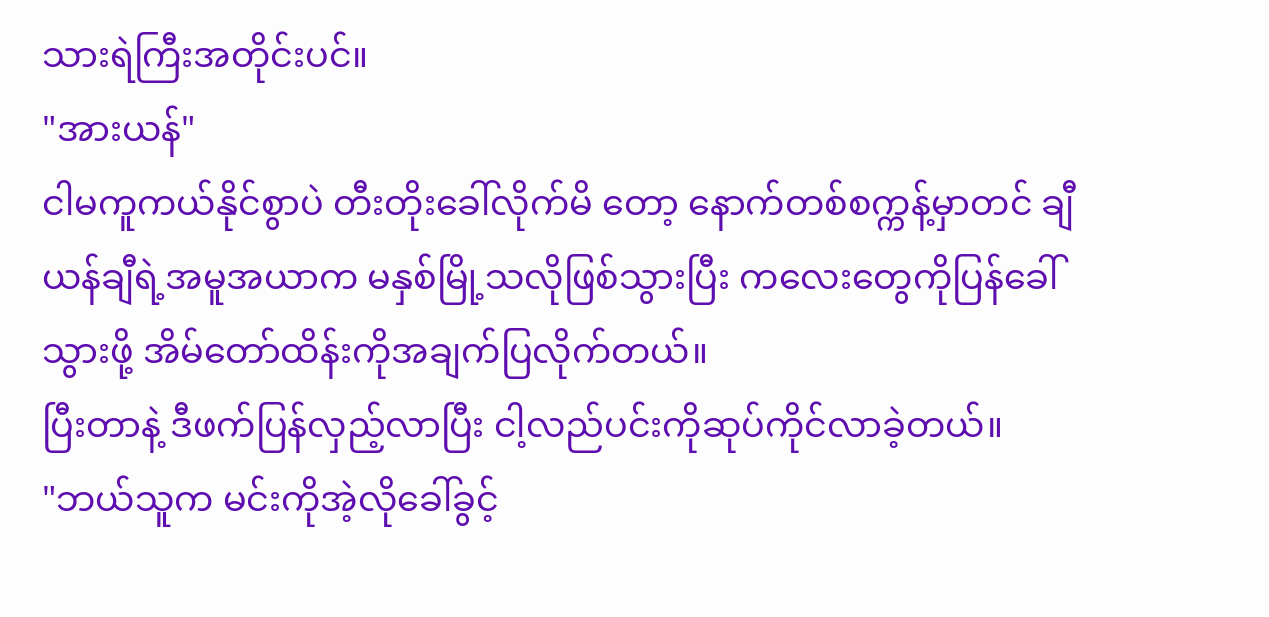သားရဲကြီးအတိုင်းပင်။
"အားယန်"
ငါမကူကယ်နိုင်စွာပဲ တီးတိုးခေါ်လိုက်မိ တော့ နောက်တစ်စက္ကန့်မှာတင် ချီယန်ချီရဲ့အမူအယာက မနှစ်မြို့သလိုဖြစ်သွားပြီး ကလေးတွေကိုပြန်ခေါ်သွားဖို့ အိမ်တော်ထိန်းကိုအချက်ပြလိုက်တယ်။
ပြီးတာနဲ့ ဒီဖက်ပြန်လှည့်လာပြီး ငါ့လည်ပင်းကိုဆုပ်ကိုင်လာခဲ့တယ်။
"ဘယ်သူက မင်းကိုအဲ့လိုခေါ်ခွင့်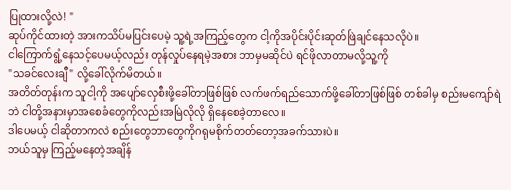ပြုထားလို့လဲ! "
ဆုပ်ကိုင်ထားတဲ့ အားကသိပ်မပြင်းပေမဲ့ သူ့ရဲ့အကြည့်တွေက ငါ့ကိုအပိုင်းပိုင်းဆုတ်ဖြဲချင်နေသလိုပဲ။
ငါကြောက်ရွံ့နေသင့်ပေမယ့်လည်း တုန်လှုပ်နေရမဲ့အစား ဘာမှမဆိုင်ပဲ ရင်ဖိုလာတာမလို့သူ့ကို
"သခင်လေးချီ" လို့ခေါ်လိုက်မိတယ်။
အတိတ်တုန်းက သူငါ့ကို အပျော်လှေစီးဖို့ခေါ်တာဖြစ်ဖြစ် လက်ဖက်ရည်သောက်ဖို့ခေါ်တာဖြစ်ဖြစ် တစ်ခါမှ စည်းမကျော်ရဲဘဲ ငါတို့အနားမှာအစေခံတွေကိုလည်းအမြဲလိုလို ရှိနေစေခဲ့တာလေ။
ဒါပေမယ့် ငါဆိုတာကလဲ စည်းတွေဘာတွေကိုဂရုမစိုက်တတ်တော့အခက်သားပဲ။
ဘယ်သူမှ ကြည့်မနေတဲ့အချိန်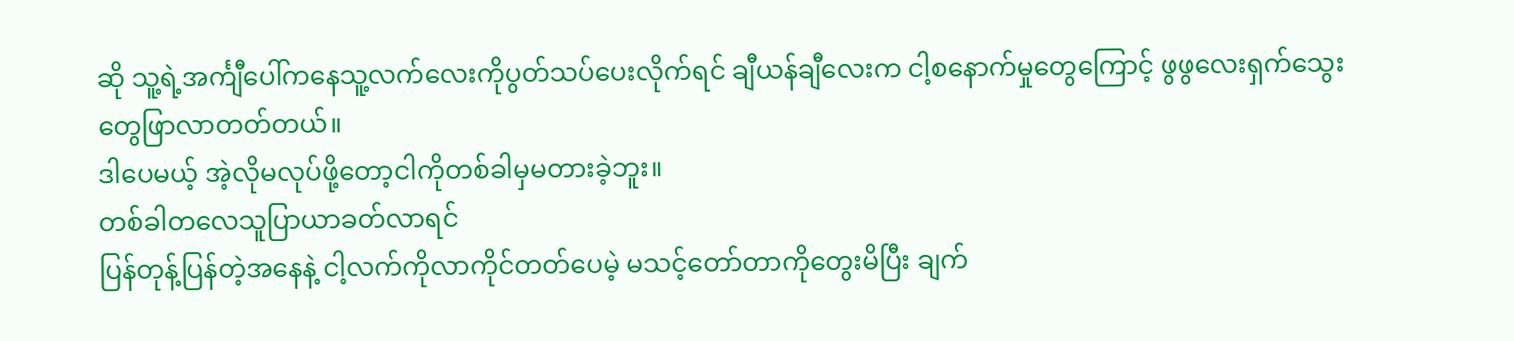ဆို သူ့ရဲ့အင်္ကျီပေါ်ကနေသူ့လက်လေးကိုပွတ်သပ်ပေးလိုက်ရင် ချီယန်ချီလေးက ငါ့စနောက်မှုတွေကြောင့် ဖွဖွလေးရှက်သွေးတွေဖြာလာတတ်တယ်။
ဒါပေမယ့် အဲ့လိုမလုပ်ဖို့တော့ငါကိုတစ်ခါမှမတားခဲ့ဘူး။
တစ်ခါတလေသူပြာယာခတ်လာရင်
ပြန်တုန့်ပြန်တဲ့အနေနဲ့ ငါ့လက်ကိုလာကိုင်တတ်ပေမဲ့ မသင့်တော်တာကိုတွေးမိပြီး ချက်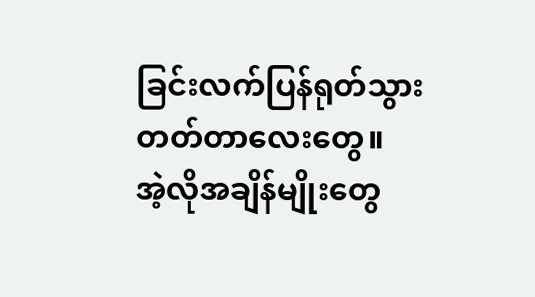ခြင်းလက်ပြန်ရုတ်သွားတတ်တာလေးတွေ။
အဲ့လိုအချိန်မျိုးတွေ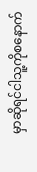မှာဆိုရင်ငါသူ့ကိုစနောက်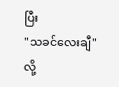ပြီး
"သခင်လေးချီ" လို့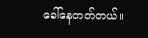ခေါ်နေတတ်တယ်။